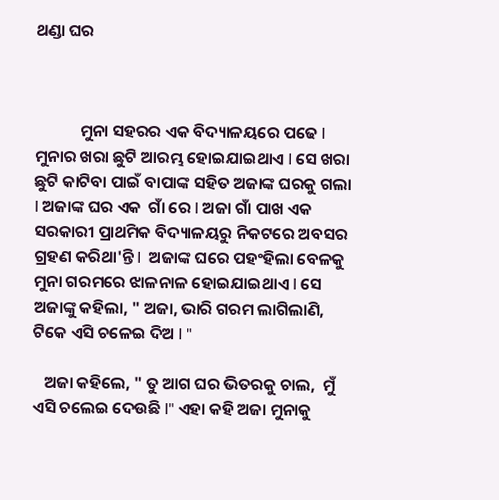ଥଣ୍ଡା ଘର



            ମୁନା ସହରର ଏକ ବିଦ୍ୟାଳୟରେ ପଢେ I ମୁନାର ଖରା ଛୁଟି ଆରମ୍ଭ ହୋଇଯାଇଥାଏ I ସେ ଖରା ଛୁଟି କାଟିବା ପାଇଁ ବାପାଙ୍କ ସହିତ ଅଜାଙ୍କ ଘରକୁ ଗଲା I ଅଜାଙ୍କ ଘର ଏକ  ଗାଁ ରେ I ଅଜା ଗାଁ ପାଖ ଏକ ସରକାରୀ ପ୍ରାଥମିକ ବିଦ୍ୟାଳୟରୁ ନିକଟରେ ଅବସର ଗ୍ରହଣ କରିଥା'ନ୍ତି I  ଅଜାଙ୍କ ଘରେ ପହଂହିଲା ବେଳକୁ ମୁନା ଗରମରେ ଝାଳନାଳ ହୋଇଯାଇଥାଏ I ସେ ଅଜାଙ୍କୁ କହିଲା, " ଅଜା, ଭାରି ଗରମ ଲାଗିଲାଣି, ଟିକେ ଏସି ଚଳେଇ ଦିଅ I "

   ଅଜା କହିଲେ, " ତୁ ଆଗ ଘର ଭିତରକୁ ଚାଲ,  ମୁଁ  ଏସି ଚଲେଇ ଦେଉଛି I" ଏହା କହି ଅଜା ମୁନାକୁ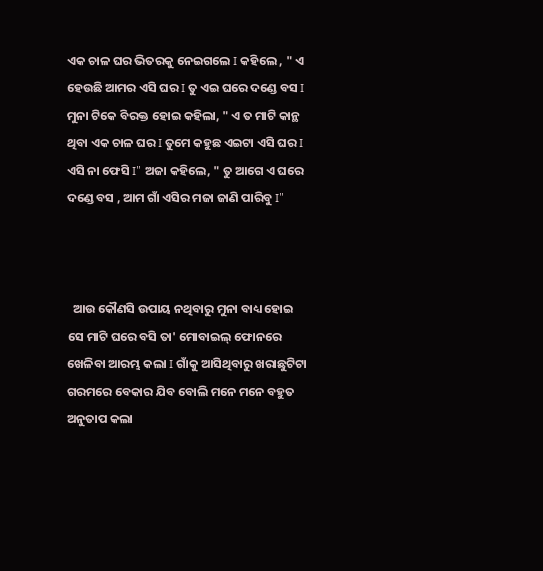ଏକ ଚାଳ ଘର ଭିତରକୁ ନେଇଗଲେ I କହିଲେ , " ଏ ହେଉଛି ଆମର ଏସି ଘର I ତୁ ଏଇ ଘରେ ଦଣ୍ଡେ ବସ I  ମୁନା ଟିକେ ବିରକ୍ତ ହୋଇ କହିଲା, " ଏ ତ ମାଟି କାନ୍ଥ ଥିବା ଏକ ଚାଳ ଘର I ତୁମେ କହୁଛ ଏଇଟା ଏସି ଘର I ଏସି ନା ଫେସି I" ଅଜା କହିଲେ, " ତୁ ଆଗେ ଏ ଘରେ ଦଣ୍ଡେ ବସ , ଆମ ଗାଁ ଏସିର ମଜା ଜାଣି ପାରିବୁ I"



  ଆଉ କୌଣସି ଉପାୟ ନଥିବାରୁ ମୁନା ବାଧ୍ୟ ହୋଇ ସେ ମାଟି ଘରେ ବସି ତା' ମୋବାଇଲ୍ ଫୋନରେ ଖେଳିବା ଆରମ୍ଭ କଲା I ଗାଁକୁ ଆସିଥିବାରୁ ଖରାଛୁଟିଟା ଗରମରେ ବେକାର ଯିବ ବୋଲି ମନେ ମନେ ବହୁତ ଅନୁତାପ କଲା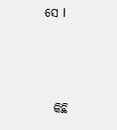ସେ I



  କିଛି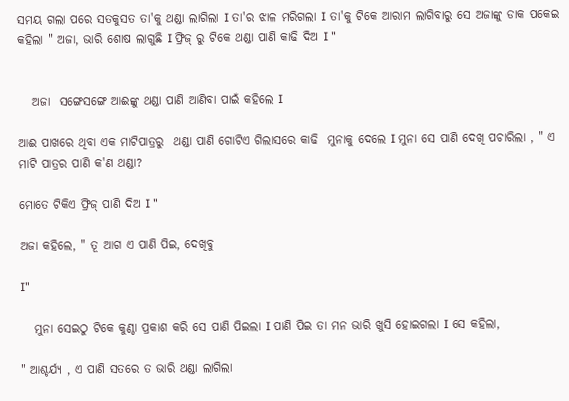ସମୟ ଗଲା ପରେ ସତକୁସତ ତା'କୁ ଥଣ୍ଡା ଲାଗିଲା I ତା'ର ଝାଳ ମରିଗଲା I ତା'କୁ ଟିକେ ଆରାମ ଲାଗିବାରୁ ସେ ଅଜାଙ୍କୁ ଡାକ ପକେଇ କହିଲା " ଅଜା, ଭାରି ଶୋଷ ଲାଗୁଛି I ଫ୍ରିଜ୍ ରୁ ଟିକେ ଥଣ୍ଡା ପାଣି କାଢି ଦିଅ I "


   ଅଜା  ସଙ୍ଗେସଙ୍ଗେ ଆଈଙ୍କୁ ଥଣ୍ଡା ପାଣି ଆଣିବା ପାଇଁ କହିଲେ I

ଆଈ ପାଖରେ ଥିବା ଏକ ମାଟିପାତ୍ରରୁ  ଥଣ୍ଡା ପାଣି ଗୋଟିଏ ଗିଲାସରେ କାଢି  ମୁନାକୁ ଦେଲେ I ମୁନା ସେ ପାଣି ଦେଖି ପଚାରିଲା , " ଏ ମାଟି ପାତ୍ରର ପାଣି କ'ଣ ଥଣ୍ଡା?

ମୋତେ ଟିକିଏ ଫ୍ରିଜ୍ ପାଣି ଦିଅ I "

ଅଜା କହିଲେ, " ତୂ ଆଗ ଏ ପାଣି ପିଇ, ଦେଖିବୁ

I"

   ମୁନା ସେଇଠୁ ଟିକେ କୁଣ୍ଠା ପ୍ରକାଶ କରି ସେ ପାଣି ପିଇଲା I ପାଣି ପିଇ ତା ମନ ଭାରି ଖୁସି ହୋଇଗଲା I ସେ କହିଲା,

" ଆଶ୍ଚର୍ଯ୍ୟ , ଏ ପାଣି ସତରେ ତ ଭାରି ଥଣ୍ଡା ଲାଗିଲା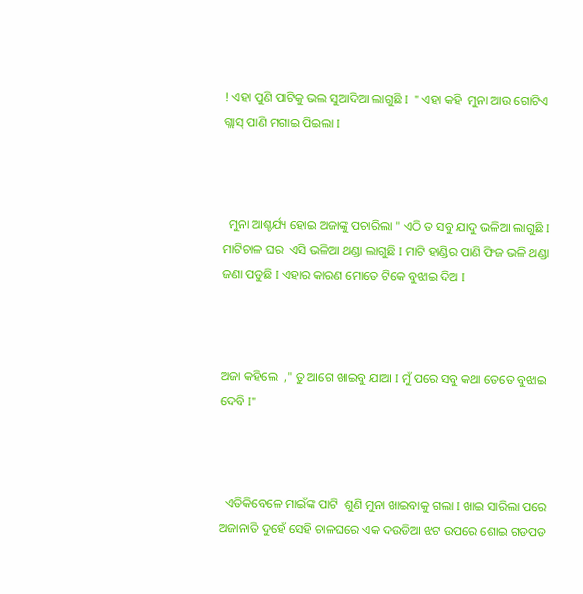! ଏହା ପୁଣି ପାଟିକୁ ଭଲ ସୁଆଦିଆ ଲାଗୁଛି I  " ଏହା କହି  ମୁନା ଆଉ ଗୋଟିଏ ଗ୍ଲାସ୍ ପାଣି ମଗାଇ ପିଇଲା I



  ମୁନା ଆଶ୍ଚର୍ଯ୍ୟ ହୋଇ ଅଜାଙ୍କୁ ପଚାରିଲା " ଏଠି ତ ସବୁ ଯାଦୁ ଭଳିଆ ଲାଗୁଛି I  ମାଟିଚାଳ ଘର  ଏସି ଭଳିଆ ଥଣ୍ଡା ଲାଗୁଛି I ମାଟି ହାଣ୍ଡିର ପାଣି ଫିଜ ଭଳି ଥଣ୍ଡା ଜଣା ପଡୁଛି I ଏହାର କାରଣ ମୋତେ ଟିକେ ବୁଝାଇ ଦିଅ I



ଅଜା କହିଲେ  ," ତୁ ଆଗେ ଖାଇବୁ ଯାଆ I ମୁଁ ପରେ ସବୁ କଥା ତେତେ ବୁଝାଇ ଦେବି I"



  ଏତିକିବେଳେ ମାଇଁଙ୍କ ପାଟି  ଶୁଣି ମୁନା ଖାଇବାକୁ ଗଲା I ଖାଇ ସାରିଲା ପରେ ଅଜାନାତି ଦୁହେଁ ସେହି ଚାଳଘରେ ଏକ ଦଉଡିଆ ଝଟ ଉପରେ ଶୋଇ ଗଡପଡ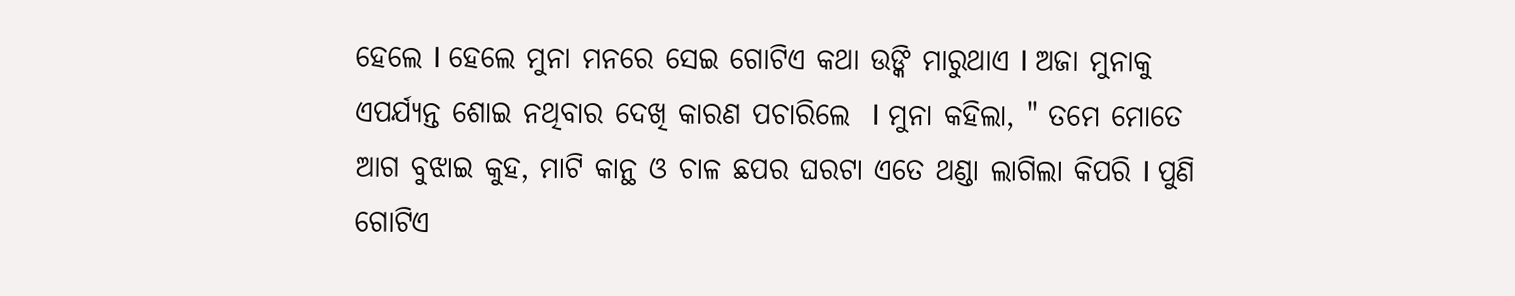ହେଲେ I ହେଲେ ମୁନା ମନରେ ସେଇ ଗୋଟିଏ କଥା ଉଙ୍କି ମାରୁଥାଏ I ଅଜା ମୁନାକୁ ଏପର୍ଯ୍ୟନ୍ତ ଶୋଇ ନଥିବାର ଦେଖି କାରଣ ପଚାରିଲେ  I ମୁନା କହିଲା, " ତମେ ମୋତେ ଆଗ ବୁଝାଇ କୁହ, ମାଟି କାନ୍ଥ ଓ ଚାଳ ଛପର ଘରଟା ଏତେ ଥଣ୍ଡା ଲାଗିଲା କିପରି I ପୁଣି ଗୋଟିଏ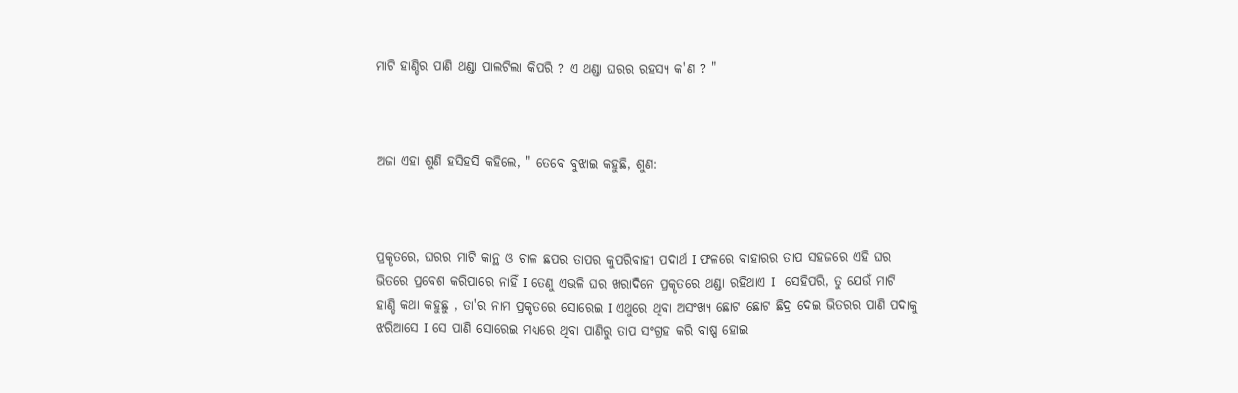ମାଟି ହାଣ୍ଡିର ପାଣି ଥଣ୍ଡା ପାଲଟିଲା କିପରି ? ଏ ଥଣ୍ଡା ଘରର ରହସ୍ୟ କ'ଣ ? "



ଅଜା ଏହା ଶୁଣି ହସିହସି କହିଲେ, " ତେବେ ବୁଝାଇ କହୁଛି, ଶୁଣ:



ପ୍ରକୄତରେ, ଘରର ମାଟି କାନ୍ଥ ଓ ଚାଳ ଛପର ତାପର କୁପରିବାହୀ ପଦାର୍ଥ I ଫଳରେ ବାହାରର ତାପ ସହଜରେ ଏହି ଘର ଭିତରେ ପ୍ରବେଶ କରିପାରେ ନାହିଁ I ତେଣୁ ଏଭଳି ଘର ଖରାଦିନେ ପ୍ରକୄତରେ ଥଣ୍ଡା ରହିଥାଏ I   ସେହିପରି, ତୁ ଯେଉଁ ମାଟି ହାଣ୍ଡି କଥା କହୁଛୁ , ତା'ର ନାମ ପ୍ରକୃତରେ ସୋରେଇ I ଏଥୁରେ ଥିବା ଅସଂଖ୍ୟ ଛୋଟ ଛୋଟ ଛିଦ୍ର ଦେଇ ଭିତରର ପାଣି ପଦାକୁ ଝରିଆସେ I ସେ ପାଣି ସୋରେଇ ମଧ୍ୟରେ ଥିବା ପାଣିରୁ ତାପ ସଂଗ୍ରହ କରି ବାଷ୍ପ ହୋଇ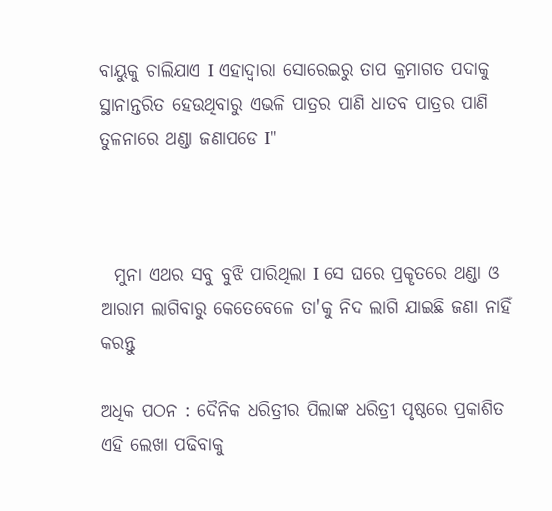ବାୟୁକୁ ଚାଲିଯାଏ I ଏହାଦ୍ୱାରା ସୋରେଇରୁ ତାପ କ୍ରମାଗତ ପଦାକୁ ସ୍ଥାନାନ୍ତରିତ ହେଉଥିବାରୁ ଏଭଳି ପାତ୍ରର ପାଣି ଧାତବ ପାତ୍ରର ପାଣି ତୁଳନାରେ ଥଣ୍ଡା ଜଣାପଡେ I"



  ମୁନା ଏଥର ସବୁ ବୁଝି ପାରିଥିଲା I ସେ ଘରେ ପ୍ରକୄତରେ ଥଣ୍ଡା ଓ ଆରାମ ଲାଗିବାରୁ କେତେବେଳେ ତା'କୁ ନିଦ ଲାଗି ଯାଇଛି ଜଣା ନାହିଁ କରନ୍ତୁ

ଅଧିକ ପଠନ : ଦୈନିକ ଧରିତ୍ରୀର ପିଲାଙ୍କ ଧରିତ୍ରୀ ପୃଷ୍ଠରେ ପ୍ରକାଶିତ ଏହି ଲେଖା ପଢିବାକୁ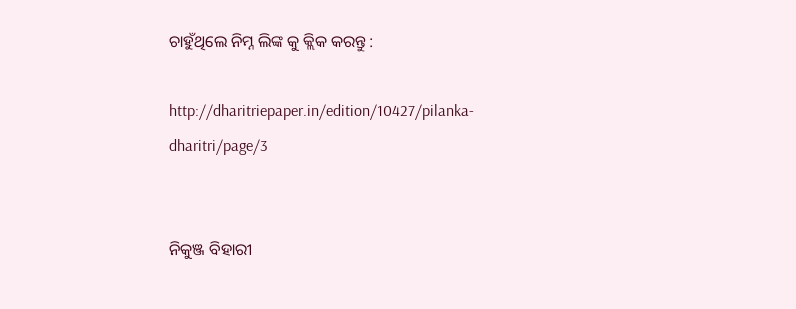ଚାହୁଁଥିଲେ ନିମ୍ନ ଲିଙ୍କ କୁ କ୍ଲିକ କରନ୍ତୁ :

http://dharitriepaper.in/edition/10427/pilanka-dharitri/page/3


ନିକୁଞ୍ଜ ବିହାରୀ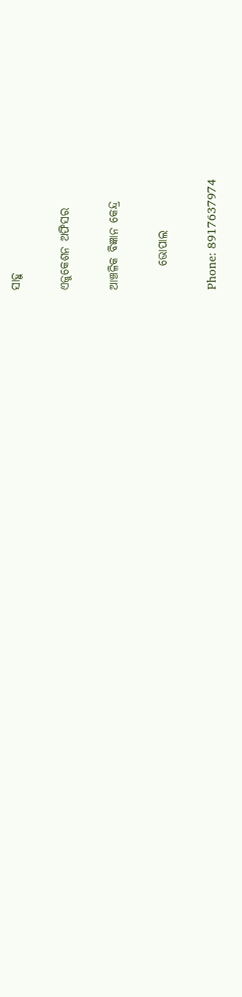ସାହୁ

ଏଜୁକେଶନ ଅଫିସର

ଆଞ୍ଚଳିକ ବିଜ୍ଞାନ କେନ୍ଦ୍ର

     ଭୋପାଲ

Phone: 8917637974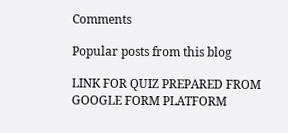Comments

Popular posts from this blog

LINK FOR QUIZ PREPARED FROM GOOGLE FORM PLATFORM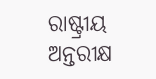ରାଷ୍ଟ୍ରୀୟ ଅନ୍ତରୀକ୍ଷ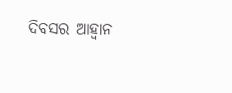ଦିବସର ଆହ୍ୱାନ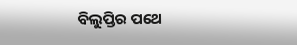ବିଲୁପ୍ତିର ପଥେ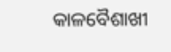କାଳବୈଶାଖୀ